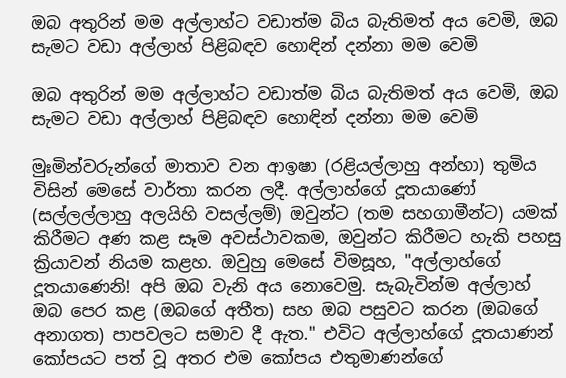ඔබ අතුරින් මම අල්ලාහ්ට වඩාත්ම බිය බැතිමත් අය වෙමි, ඔබ සැමට වඩා අල්ලාහ් පිළිබඳව හොඳින් දන්නා මම වෙමි

ඔබ අතුරින් මම අල්ලාහ්ට වඩාත්ම බිය බැතිමත් අය වෙමි, ඔබ සැමට වඩා අල්ලාහ් පිළිබඳව හොඳින් දන්නා මම වෙමි

මුඃමින්වරුන්ගේ මාතාව වන ආඉෂා (රළියල්ලාහු අන්හා) තුමිය විසින් මෙසේ වාර්තා කරන ලදී. අල්ලාහ්ගේ දූතයාණෝ (සල්ලල්ලාහු අලයිහි වසල්ලම්) ඔවුන්ට (තම සහගාමීන්ට) යමක් කිරීමට අණ කළ සෑම අවස්ථාවකම, ඔවුන්ට කිරීමට හැකි පහසු ක්‍රියාවන් නියම කළහ. ඔවුහු මෙසේ විමසූහ, "අල්ලාහ්ගේ දූතයාණෙනි! අපි ඔබ වැනි අය නොවෙමු. සැබැවින්ම අල්ලාහ් ඔබ පෙර කළ (ඔබගේ අතීත) සහ ඔබ පසුවට කරන (ඔබගේ අනාගත) පාපවලට සමාව දී ඇත." එවිට අල්ලාහ්ගේ දූතයාණන් කෝපයට පත් වූ අතර එම කෝපය එතුමාණන්ගේ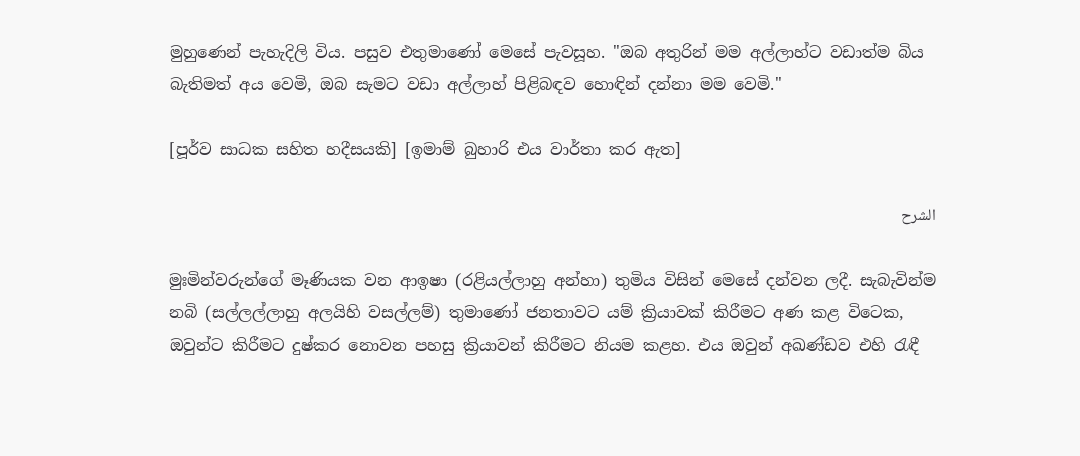මුහුණෙන් පැහැදිලි විය. පසුව එතුමාණෝ මෙසේ පැවසූහ. "ඔබ අතුරින් මම අල්ලාහ්ට වඩාත්ම බිය බැතිමත් අය වෙමි, ඔබ සැමට වඩා අල්ලාහ් පිළිබඳව හොඳින් දන්නා මම වෙමි."

[පූර්ව සාධක සහිත හදීසයකි] [ඉමාම් බුහාරි එය වාර්තා කර ඇත]

الشرح

මුඃමින්වරුන්ගේ මෑණියක වන ආඉෂා (රළියල්ලාහු අන්හා) තුමිය විසින් මෙසේ දන්වන ලදී. සැබැවින්ම නබි (සල්ලල්ලාහු අලයිහි වසල්ලම්) තුමාණෝ ජනතාවට යම් ක්‍රියාවක් කිරීමට අණ කළ විටෙක, ඔවුන්ට කිරීමට දුෂ්කර නොවන පහසු ක්‍රියාවන් කිරීමට නියම කළහ. එය ඔවුන් අඛණ්ඩව එහි රැඳී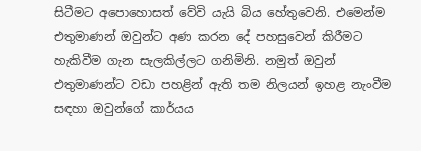සිටීමට අපොහොසත් වේවි යැයි බිය හේතුවෙනි. එමෙන්ම එතුමාණන් ඔවුන්ට අණ කරන දේ පහසුවෙන් කිරීමට හැකිවීම ගැන සැලකිල්ලට ගනිමිනි. නමුත් ඔවුන් එතුමාණන්ට වඩා පහළින් ඇති තම නිලයන් ඉහළ නැංවීම සඳහා ඔවුන්ගේ කාර්යය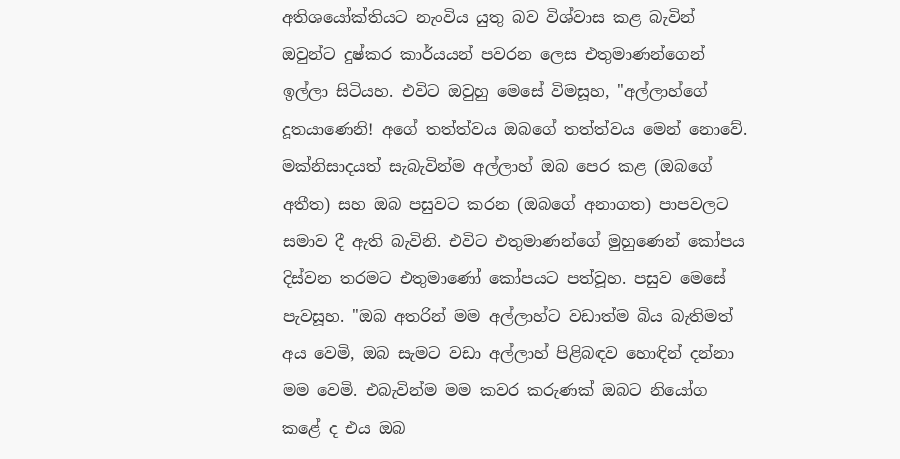අතිශයෝක්තියට නැංවිය යුතු බව විශ්වාස කළ බැවින් ඔවුන්ට දුෂ්කර කාර්යයන් පවරන ලෙස එතුමාණන්ගෙන් ඉල්ලා සිටියහ. එවිට ඔවුහු මෙසේ විමසූහ, "අල්ලාහ්ගේ දූතයාණෙනි! අගේ තත්ත්වය ඔබගේ තත්ත්වය මෙන් නොවේ. මක්නිසාදයත් සැබැවින්ම අල්ලාහ් ඔබ පෙර කළ (ඔබගේ අතීත) සහ ඔබ පසුවට කරන (ඔබගේ අනාගත) පාපවලට සමාව දී ඇති බැවිනි. එවිට එතුමාණන්ගේ මුහුණෙන් කෝපය දිස්වන තරමට එතුමාණෝ කෝපයට පත්වූහ. පසුව මෙසේ පැවසූහ. "ඔබ අතරින් මම අල්ලාහ්ට වඩාත්ම බිය බැතිමත් අය වෙමි, ඔබ සැමට වඩා අල්ලාහ් පිළිබඳව හොඳින් දන්නා මම වෙමි. එබැවින්ම මම කවර කරුණක් ඔබට නියෝග කළේ ද එය ඔබ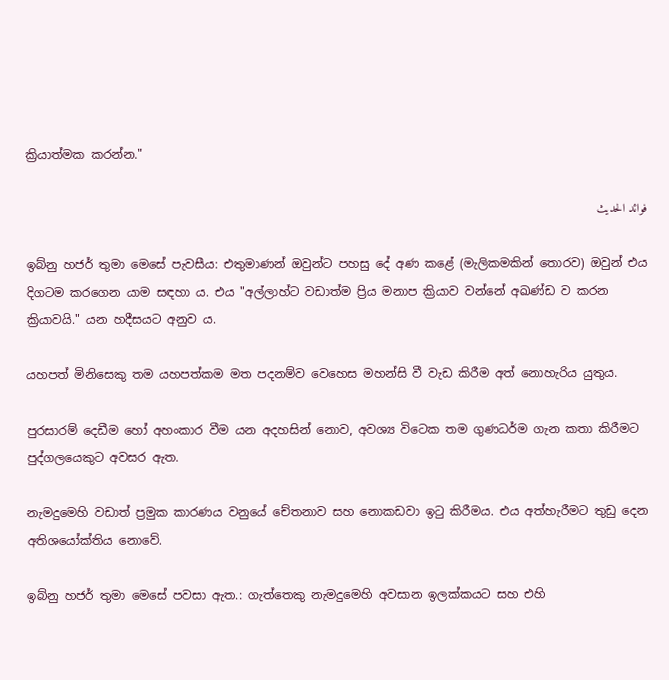ක්‍රියාත්මක කරන්න."

فوائد الحديث

ඉබ්නු හජර් තුමා මෙසේ පැවසීය: එතුමාණන් ඔවුන්ට පහසු දේ අණ කළේ (මැලිකමකින් තොරව) ඔවුන් එය දිගටම කරගෙන යාම සඳහා ය. එය "අල්ලාහ්ට වඩාත්ම ප්‍රිය මනාප ක්‍රියාව වන්නේ අඛණ්ඩ ව කරන ක්‍රියාවයි." යන හදීසයට අනුව ය.

යහපත් මිනිසෙකු තම යහපත්කම මත පදනම්ව වෙහෙස මහන්සි වී වැඩ කිරීම අත් නොහැරිය යුතුය.

පුරසාරම් දෙඩීම හෝ අහංකාර වීම යන අදහසින් නොව, අවශ්‍ය විටෙක තම ගුණධර්ම ගැන කතා කිරීමට පුද්ගලයෙකුට අවසර ඇත.

නැමදුමෙහි වඩාත් ප්‍රමුක කාරණය වනුයේ චේතනාව සහ නොකඩවා ඉටු කිරීමය. එය අත්හැරීමට තුඩු දෙන අතිශයෝක්තිය නොවේ.

ඉබ්නු හජර් තුමා මෙසේ පවසා ඇත.: ගැත්තෙකු නැමදුමෙහි අවසාන ඉලක්කයට සහ එහි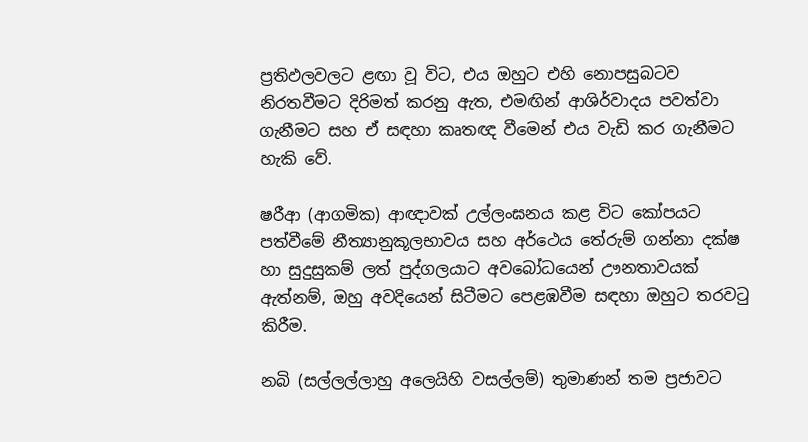ප්‍රතිඵලවලට ළඟා වූ විට, එය ඔහුට එහි නොපසුබටව නිරතවීමට දිරිමත් කරනු ඇත, එමඟින් ආශිර්වාදය පවත්වා ගැනීමට සහ ඒ සඳහා කෘතඥ වීමෙන් එය වැඩි කර ගැනීමට හැකි වේ.

ෂරීආ (ආගමික) ආඥාවක් උල්ලංඝනය කළ විට කෝපයට පත්වීමේ නීත්‍යානුකූලභාවය සහ අර්ථෙය තේරුම් ගන්නා දක්ෂ හා සුදුසුකම් ලත් පුද්ගලයාට අවබෝධයෙන් ඌනතාවයක් ඇත්නම්, ඔහු අවදියෙන් සිටීමට පෙළඹවීම සඳහා ඔහුට තරවටු කිරීම.

නබි (සල්ලල්ලාහු අලෙයිහි වසල්ලම්) තුමාණන් තම ප්‍රජාවට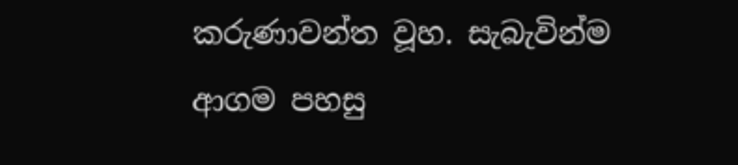කරුණාවන්ත වූහ. සැබැවින්ම ආගම පහසු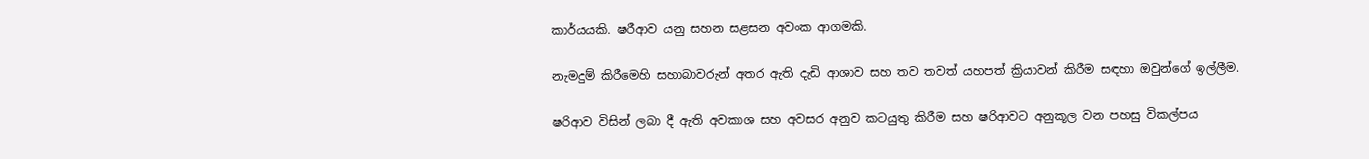කාර්යයකි. ෂරීආව යනු සහන සළසන අවංක ආගමකි.

නැමදුම් කිරීමෙහි සහාබාවරුන් අතර ඇති දැඩි ආශාව සහ තව තවත් යහපත් ක්‍රියාවන් කිරීම සඳහා ඔවුන්ගේ ඉල්ලීම.

ෂරිආව විසින් ලබා දී ඇති අවකාශ සහ අවසර අනුව කටයුතු කිරීම සහ ෂරිආවට අනුකූල වන පහසු විකල්පය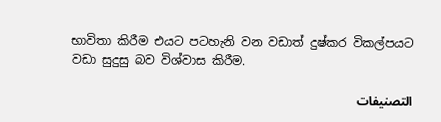භාවිතා කිරීම එයට පටහැනි වන වඩාත් දුෂ්කර විකල්පයට වඩා සුදුසු බව විශ්වාස කිරීම.

التصنيفات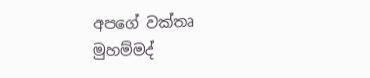අපගේ වක්තෘ මුහම්මද්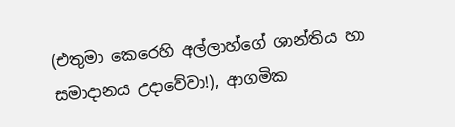(එතුමා කෙරෙහි අල්ලාහ්ගේ ශාන්තිය හා සමාදානය උදාවේවා!), ආගමික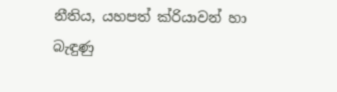නීතිය, යහපත් ක්රියාවන් හා බැඳුණු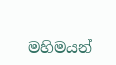මහිමයන්